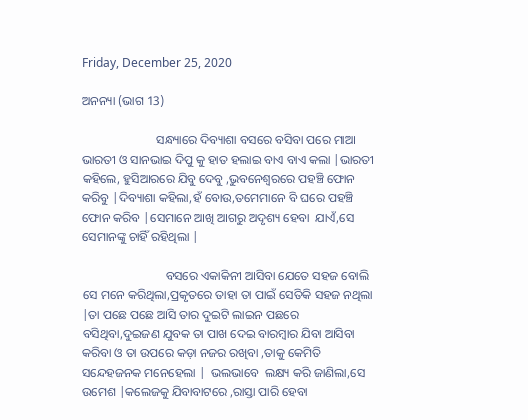Friday, December 25, 2020

ଅନନ୍ୟା (ଭାଗ 13)

                        ସନ୍ଧ୍ୟାରେ ଦିବ୍ୟାଶା ବସରେ ବସିବା ପରେ ମାଆ ଭାରତୀ ଓ ସାନଭାଇ ଦିପୁ କୁ ହାତ ହଲାଇ ବାଏ ବାଏ କଲା |ଭାରତୀ କହିଲେ, ହୁସିଆରରେ ଯିବୁ ଦେବୁ ,ଭୁବନେଶ୍ୱରରେ ପହଞ୍ଚି ଫୋନ କରିବୁ |ଦିବ୍ୟାଶା କହିଲା,ହଁ ବୋଉ,ତମେମାନେ ବି ଘରେ ପହଞ୍ଚି ଫୋନ କରିବ |ସେମାନେ ଆଖି ଆଗରୁ ଅଦୃଶ୍ୟ ହେବା  ଯାଏଁ,ସେ ସେମାନଙ୍କୁ ଚାହିଁ ରହିଥିଲା |

                           ବସରେ ଏକାକିନୀ ଆସିବା ଯେତେ ସହଜ ବୋଲି ସେ ମନେ କରିଥିଲା,ପ୍ରକୃତରେ ତାହା ତା ପାଇଁ ସେତିକି ସହଜ ନଥିଲା |ତା ପଛେ ପଛେ ଆସି ତାର ଦୁଇଟି ଲାଇନ ପଛରେ ବସିଥିବା,ଦୁଇଜଣ ଯୁବକ ତା ପାଖ ଦେଇ ବାରମ୍ବାର ଯିବା ଆସିବା କରିବା ଓ ତା ଉପରେ କଡ଼ା ନଜର ରଖିବା ,ତାକୁ କେମିତି ସନ୍ଦେହଜନକ ମନେହେଲା |  ଭଲଭାବେ  ଲକ୍ଷ୍ୟ କରି ଜାଣିଲା,ସେ ଉମେଶ |କଲେଜକୁ ଯିବାବାଟରେ ,ରାସ୍ତା ପାରି ହେବା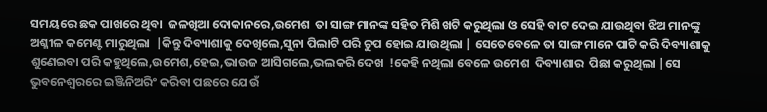ସମୟରେ ଛକ ପାଖରେ ଥିବା  ଜଳଖିଆ ଦୋକାନରେ,ଉମେଶ  ତା ସାଙ୍ଗ ମାନଙ୍କ ସହିତ ମିଶି ଖଟି କରୁଥିଲା ଓ ସେହି ବାଟ ଦେଇ ଯାଉଥିବା ଝିଅ ମାନଙ୍କୁ  ଅଶ୍ଳୀଳ କମେଣ୍ଟ ମାରୁଥିଲା  |କିନ୍ତୁ ଦିବ୍ୟାଶାକୁ ଦେଖିଲେ,ସୁନା ପିଲାଟି ପରି ଚୁପ ହୋଇ ଯାଉଥିଲା | ସେତେବେଳେ ତା ସାଙ୍ଗ ମାନେ ପାଟି କରି ଦିବ୍ୟାଶାକୁ  ଶୁଣେଇବା ପରି କହୁଥିଲେ,ଉମେଶ,ହେଇ,ଭାଉଜ ଆସିଗଲେ,ଭଲକରି ଦେଖ  !କେହି ନଥିଲା ବେଳେ ଉମେଶ  ଦିବ୍ୟାଶାର  ପିଛା କରୁଥିଲା |ସେ ଭୁବନେଶ୍ୱରରେ ଇଞ୍ଜିନିଅରିଂ କରିବା ପଛରେ ଯେଉଁ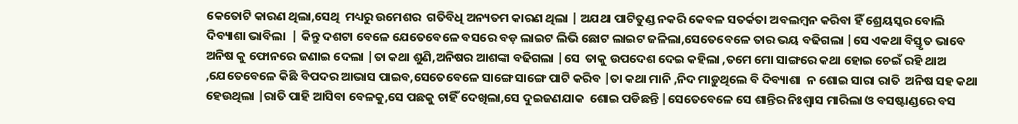କେତୋଟି କାରଣ ଥିଲା,ସେଥି  ମଧ୍ୟରୁ ଉମେଶର  ଗତିବିଧି ଅନ୍ୟତମ କାରଣ ଥିଲା | ଅଯଥା ପାଟିତୁଣ୍ଡ ନକରି କେବଳ ସତର୍କତା ଅବଲମ୍ବନ କରିବା ହିଁ ଶ୍ରେୟସ୍କର ବୋଲି ଦିବ୍ୟାଶା ଭାବିଲା  | କିନ୍ତୁ ଦଶଟା ବେଳେ ଯେତେବେଳେ ବସରେ ବଡ଼ ଲାଇଟ ଲିଭି ଛୋଟ ଲାଇଟ ଜଳିଲା,ସେତେବେଳେ ତାର ଭୟ ବଢିଗଲା |ସେ ଏକଥା ବିସ୍ତୃତ ଭାବେ ଅନିଷ କୁ ଫୋନରେ ଜଣାଇ ଦେଲା |ତା କଥା ଶୁଣି,ଅନିଷର ଆଶଙ୍କା ବଢିଗଲା |ସେ  ତାକୁ ଉପଦେଶ ଦେଇ କହିଲା ,ତମେ ମୋ ସାଙ୍ଗରେ କଥା ହୋଇ ଚେଇଁ ରହି ଥାଅ ,ଯେତେବେଳେ କିଛି ବିପଦର ଆଭାସ ପାଇବ,ସେତେବେଳେ ସାଙ୍ଗେ ସାଙ୍ଗେ ପାଟି କରିବ |ତା କଥା ମାନି ,ନିଦ ମାଡ଼ୁଥିଲେ ବି ଦିବ୍ୟାଶା  ନ ଶୋଇ ସାରା ରାତି  ଅନିଷ ସହ କଥା ହେଉଥିଲା |ରାତି ପାହି ଆସିବା ବେଳକୁ,ସେ ପଛକୁ ଚାହିଁ ଦେଖିଲା,ସେ ଦୁଇଜଣଯାକ  ଶୋଇ ପଡିଛନ୍ତି |ସେତେବେଳେ ସେ ଶାନ୍ତିର ନିଃଶ୍ୱାସ ମାରିଲା ଓ ବସଷ୍ଟାଣ୍ଡରେ ବସ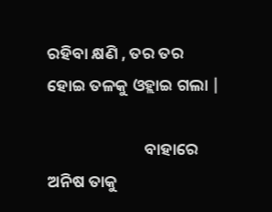ରହିବା କ୍ଷଣି , ତର ତର ହୋଇ ତଳକୁ ଓହ୍ଲାଇ ଗଲା |

                          ବାହାରେ ଅନିଷ ତାକୁ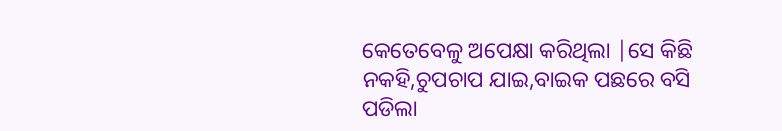କେତେବେଳୁ ଅପେକ୍ଷା କରିଥିଲା |ସେ କିଛି ନକହି,ଚୁପଚାପ ଯାଇ,ବାଇକ ପଛରେ ବସି ପଡିଲା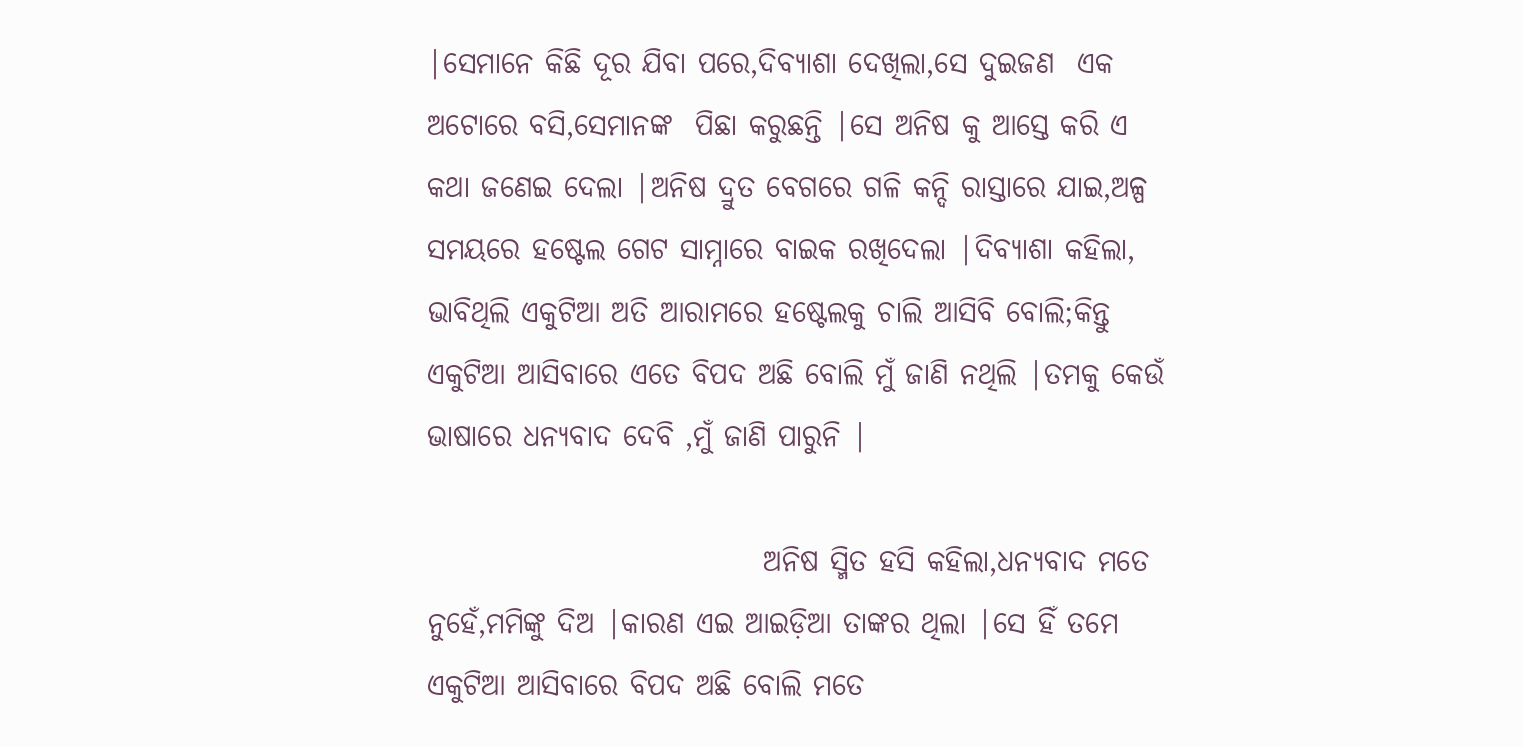|ସେମାନେ କିଛି ଦୂର ଯିବା ପରେ,ଦିବ୍ୟାଶା ଦେଖିଲା,ସେ ଦୁଇଜଣ  ଏକ ଅଟୋରେ ବସି,ସେମାନଙ୍କ  ପିଛା କରୁଛନ୍ତି |ସେ ଅନିଷ କୁ ଆସ୍ତେ କରି ଏ କଥା ଜଣେଇ ଦେଲା |ଅନିଷ ଦ୍ରୁତ ବେଗରେ ଗଳି କନ୍ଦି ରାସ୍ତାରେ ଯାଇ,ଅଳ୍ପ ସମୟରେ ହଷ୍ଟେଲ ଗେଟ ସାମ୍ନାରେ ବାଇକ ରଖିଦେଲା |ଦିବ୍ୟାଶା କହିଲା, ଭାବିଥିଲି ଏକୁଟିଆ ଅତି ଆରାମରେ ହଷ୍ଟେଲକୁ ଚାଲି ଆସିବି ବୋଲି;କିନ୍ତୁ ଏକୁଟିଆ ଆସିବାରେ ଏତେ ବିପଦ ଅଛି ବୋଲି ମୁଁ ଜାଣି ନଥିଲି |ତମକୁ କେଉଁ ଭାଷାରେ ଧନ୍ୟବାଦ ଦେବି ,ମୁଁ ଜାଣି ପାରୁନି |

                             ଅନିଷ ସ୍ମିତ ହସି କହିଲା,ଧନ୍ୟବାଦ ମତେ ନୁହେଁ,ମମିଙ୍କୁ ଦିଅ |କାରଣ ଏଇ ଆଇଡ଼ିଆ ତାଙ୍କର ଥିଲା |ସେ ହିଁ ତମେ ଏକୁଟିଆ ଆସିବାରେ ବିପଦ ଅଛି ବୋଲି ମତେ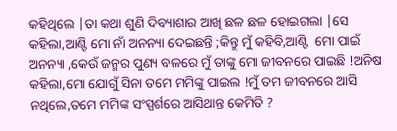କହିଥିଲେ |ତା କଥା ଶୁଣି ଦିବ୍ୟାଶାର ଆଖି ଛଳ ଛଳ ହୋଇଗଲା |ସେ କହିଲା,ଆଣ୍ଟି ମୋ ନାଁ ଅନନ୍ୟା ଦେଇଛନ୍ତି ;କିନ୍ତୁ ମୁଁ କହିବି,ଆଣ୍ଟି  ମୋ ପାଇଁ ଅନନ୍ୟା ,କେଉଁ ଜନ୍ମର ପୁଣ୍ୟ ବଳରେ ମୁଁ ତାଙ୍କୁ ମୋ ଜୀବନରେ ପାଇଛି !ଅନିଷ କହିଲା,ମୋ ଯୋଗୁଁ ସିନା ତମେ ମମିଙ୍କୁ ପାଇଲ !ମୁଁ ତମ ଜୀବନରେ ଆସି ନଥିଲେ,ତମେ ମମିଙ୍କ ସଂସ୍ପର୍ଶରେ ଆସିଥାନ୍ତ କେମିତି ?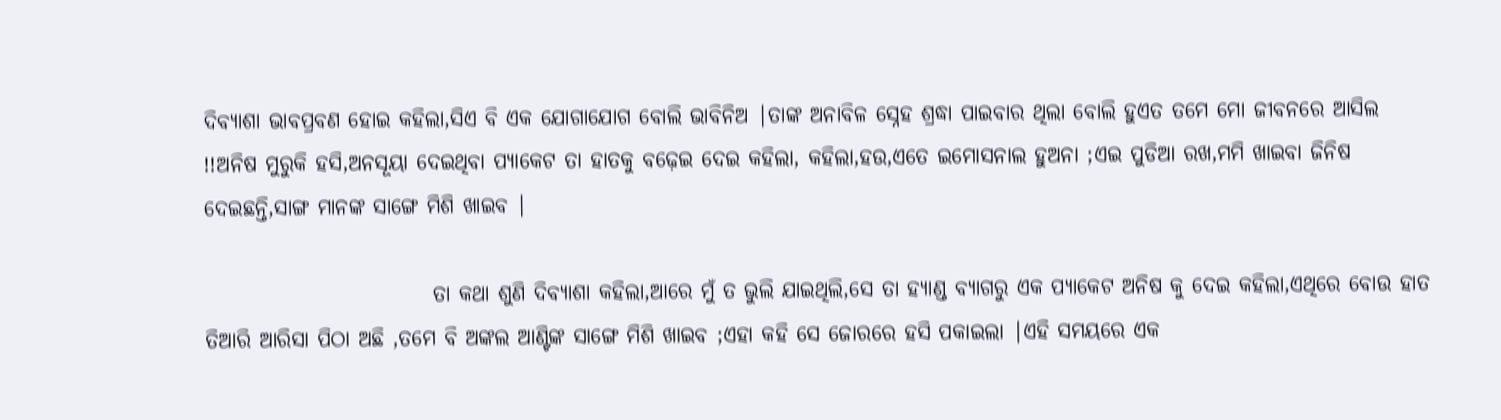ଦିବ୍ୟାଶା ଭାବପ୍ରବଣ ହୋଇ କହିଲା,ସିଏ ବି ଏକ ଯୋଗାଯୋଗ ବୋଲି ଭାବିନିଅ |ତାଙ୍କ ଅନାବିଳ ସ୍ନେହ ଶ୍ରଦ୍ଧା ପାଇବାର ଥିଲା ବୋଲି ହୁଏତ ତମେ ମୋ ଜୀବନରେ ଆସିଲ !!ଅନିଷ ମୁରୁକି ହସି,ଅନସୂୟା ଦେଇଥିବା ପ୍ୟାକେଟ ତା ହାତକୁ ବଢ଼େଇ ଦେଇ କହିଲା, କହିଲା,ହଉ,ଏତେ ଇମୋସନାଲ ହୁଅନା ;ଏଇ ପୁଡିଆ ରଖ,ମମି ଖାଇବା ଜିନିଷ ଦେଇଛନ୍ତି,ସାଙ୍ଗ ମାନଙ୍କ ସାଙ୍ଗେ ମିଶି ଖାଇବ |

                           ତା କଥା ଶୁଣି ଦିବ୍ୟାଶା କହିଲା,ଆରେ ମୁଁ ତ ଭୁଲି ଯାଇଥିଲି,ସେ ତା ହ୍ୟାଣ୍ଡ ବ୍ୟାଗରୁ ଏକ ପ୍ୟାକେଟ ଅନିଷ କୁ ଦେଇ କହିଲା,ଏଥିରେ ବୋଉ ହାତ ତିଆରି ଆରିସା ପିଠା ଅଛି ,ତମେ ବି ଅଙ୍କଲ ଆଣ୍ଟିଙ୍କ ସାଙ୍ଗେ ମିଶି ଖାଇବ ;ଏହା କହି ସେ ଜୋରରେ ହସି ପକାଇଲା |ଏହି ସମୟରେ ଏକ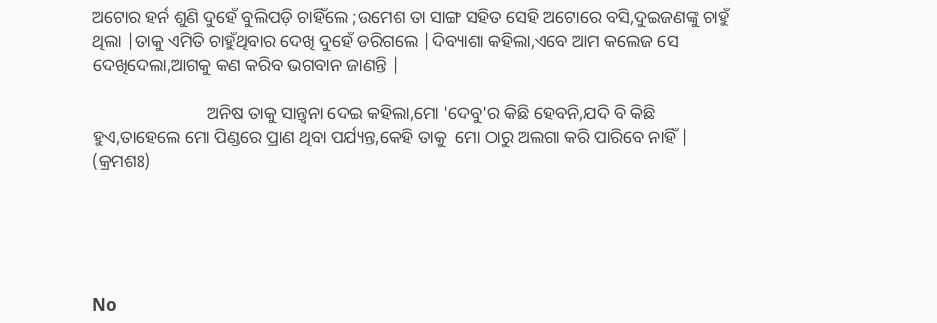ଅଟୋର ହର୍ନ ଶୁଣି ଦୁହେଁ ବୁଲିପଡ଼ି ଚାହିଁଲେ ;ଉମେଶ ତା ସାଙ୍ଗ ସହିତ ସେହି ଅଟୋରେ ବସି,ଦୁଇଜଣଙ୍କୁ ଚାହୁଁ ଥିଲା |ତାକୁ ଏମିତି ଚାହୁଁଥିବାର ଦେଖି ଦୁହେଁ ଡରିଗଲେ |ଦିବ୍ୟାଶା କହିଲା,ଏବେ ଆମ କଲେଜ ସେ ଦେଖିଦେଲା,ଆଗକୁ କଣ କରିବ ଭଗବାନ ଜାଣନ୍ତି |

                          ଅନିଷ ତାକୁ ସାନ୍ତ୍ୱନା ଦେଇ କହିଲା,ମୋ 'ଦେବୁ'ର କିଛି ହେବନି,ଯଦି ବି କିଛି ହୁଏ,ତାହେଲେ ମୋ ପିଣ୍ଡରେ ପ୍ରାଣ ଥିବା ପର୍ଯ୍ୟନ୍ତ,କେହି ତାକୁ  ମୋ ଠାରୁ ଅଲଗା କରି ପାରିବେ ନାହିଁ | (କ୍ରମଶଃ)





No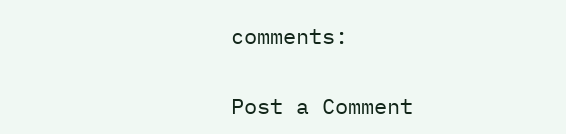comments:

Post a Comment